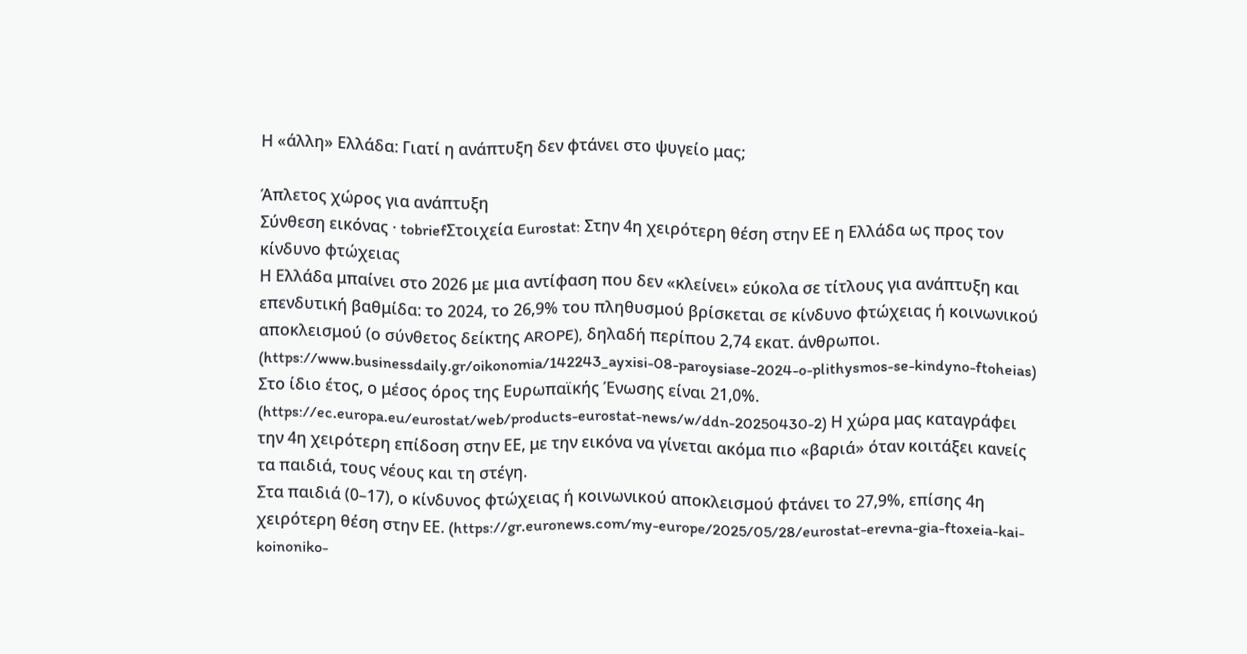Η «άλλη» Ελλάδα: Γιατί η ανάπτυξη δεν φτάνει στο ψυγείο μας;

Άπλετος χώρος για ανάπτυξη
Σύνθεση εικόνας · tobriefΣτοιχεία Eurostat: Στην 4η χειρότερη θέση στην ΕΕ η Ελλάδα ως προς τον κίνδυνο φτώχειας
Η Ελλάδα μπαίνει στο 2026 με μια αντίφαση που δεν «κλείνει» εύκολα σε τίτλους για ανάπτυξη και επενδυτική βαθμίδα: το 2024, το 26,9% του πληθυσμού βρίσκεται σε κίνδυνο φτώχειας ή κοινωνικού αποκλεισμού (ο σύνθετος δείκτης AROPE), δηλαδή περίπου 2,74 εκατ. άνθρωποι. (https://www.businessdaily.gr/oikonomia/142243_ayxisi-08-paroysiase-2024-o-plithysmos-se-kindyno-ftoheias) Στο ίδιο έτος, ο μέσος όρος της Ευρωπαϊκής Ένωσης είναι 21,0%. (https://ec.europa.eu/eurostat/web/products-eurostat-news/w/ddn-20250430-2) Η χώρα μας καταγράφει την 4η χειρότερη επίδοση στην ΕΕ, με την εικόνα να γίνεται ακόμα πιο «βαριά» όταν κοιτάξει κανείς τα παιδιά, τους νέους και τη στέγη.
Στα παιδιά (0–17), ο κίνδυνος φτώχειας ή κοινωνικού αποκλεισμού φτάνει το 27,9%, επίσης 4η χειρότερη θέση στην ΕΕ. (https://gr.euronews.com/my-europe/2025/05/28/eurostat-erevna-gia-ftoxeia-kai-koinoniko-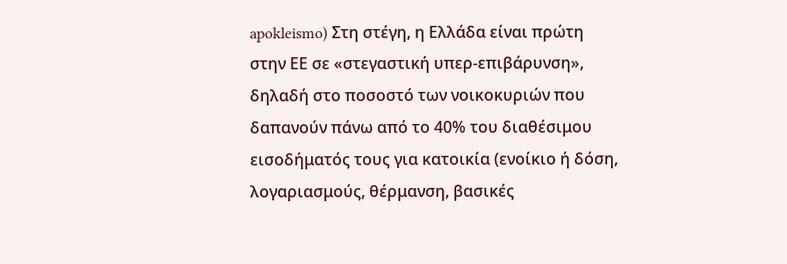apokleismo) Στη στέγη, η Ελλάδα είναι πρώτη στην ΕΕ σε «στεγαστική υπερ-επιβάρυνση», δηλαδή στο ποσοστό των νοικοκυριών που δαπανούν πάνω από το 40% του διαθέσιμου εισοδήματός τους για κατοικία (ενοίκιο ή δόση, λογαριασμούς, θέρμανση, βασικές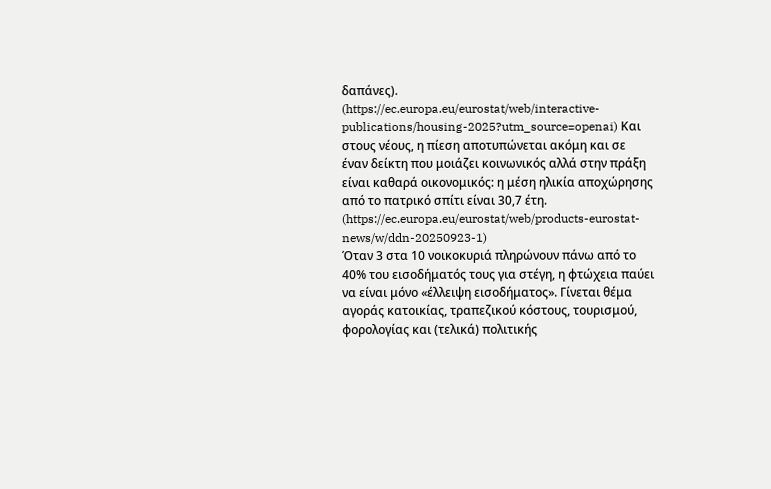δαπάνες). (https://ec.europa.eu/eurostat/web/interactive-publications/housing-2025?utm_source=openai) Και στους νέους, η πίεση αποτυπώνεται ακόμη και σε έναν δείκτη που μοιάζει κοινωνικός αλλά στην πράξη είναι καθαρά οικονομικός: η μέση ηλικία αποχώρησης από το πατρικό σπίτι είναι 30,7 έτη. (https://ec.europa.eu/eurostat/web/products-eurostat-news/w/ddn-20250923-1)
Όταν 3 στα 10 νοικοκυριά πληρώνουν πάνω από το 40% του εισοδήματός τους για στέγη, η φτώχεια παύει να είναι μόνο «έλλειψη εισοδήματος». Γίνεται θέμα αγοράς κατοικίας, τραπεζικού κόστους, τουρισμού, φορολογίας και (τελικά) πολιτικής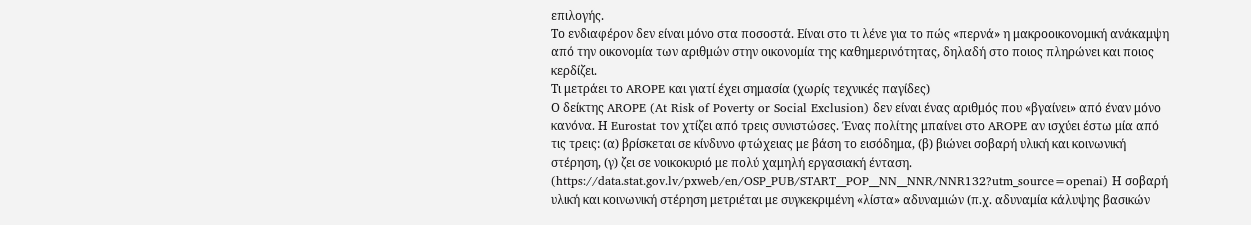επιλογής.
Το ενδιαφέρον δεν είναι μόνο στα ποσοστά. Είναι στο τι λένε για το πώς «περνά» η μακροοικονομική ανάκαμψη από την οικονομία των αριθμών στην οικονομία της καθημερινότητας, δηλαδή στο ποιος πληρώνει και ποιος κερδίζει.
Τι μετράει το AROPE και γιατί έχει σημασία (χωρίς τεχνικές παγίδες)
Ο δείκτης AROPE (At Risk of Poverty or Social Exclusion) δεν είναι ένας αριθμός που «βγαίνει» από έναν μόνο κανόνα. Η Eurostat τον χτίζει από τρεις συνιστώσες. Ένας πολίτης μπαίνει στο AROPE αν ισχύει έστω μία από τις τρεις: (α) βρίσκεται σε κίνδυνο φτώχειας με βάση το εισόδημα, (β) βιώνει σοβαρή υλική και κοινωνική στέρηση, (γ) ζει σε νοικοκυριό με πολύ χαμηλή εργασιακή ένταση. (https://data.stat.gov.lv/pxweb/en/OSP_PUB/START__POP__NN__NNR/NNR132?utm_source=openai) Η σοβαρή υλική και κοινωνική στέρηση μετριέται με συγκεκριμένη «λίστα» αδυναμιών (π.χ. αδυναμία κάλυψης βασικών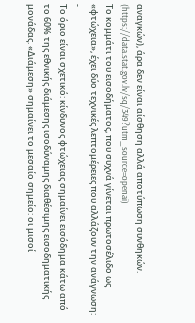αναγκών), άρα δεν είναι αίσθηση αλλά αποτύπωση συνθηκών. (https://data.stat.gov.lv/sq/349?utm_source=openai)
Το κομμάτι του εισοδήματος, που συχνά γίνεται πρωτοσέλιδο ως «φτώχεια», έχει δύο τεχνικές λεπτομέρειες που αλλάζουν την ανάγνωση:
-
Το όριο είναι σχετικό: κίνδυνος φτώχειας σημαίνει εισόδημα κάτω από το 60% της εθνικής διάμεσης ισοδύναμης διαθέσιμης εισοδηματικής μονάδας. «Διάμεση» σημαίνει το μεσαίο σημείο: οι μισοί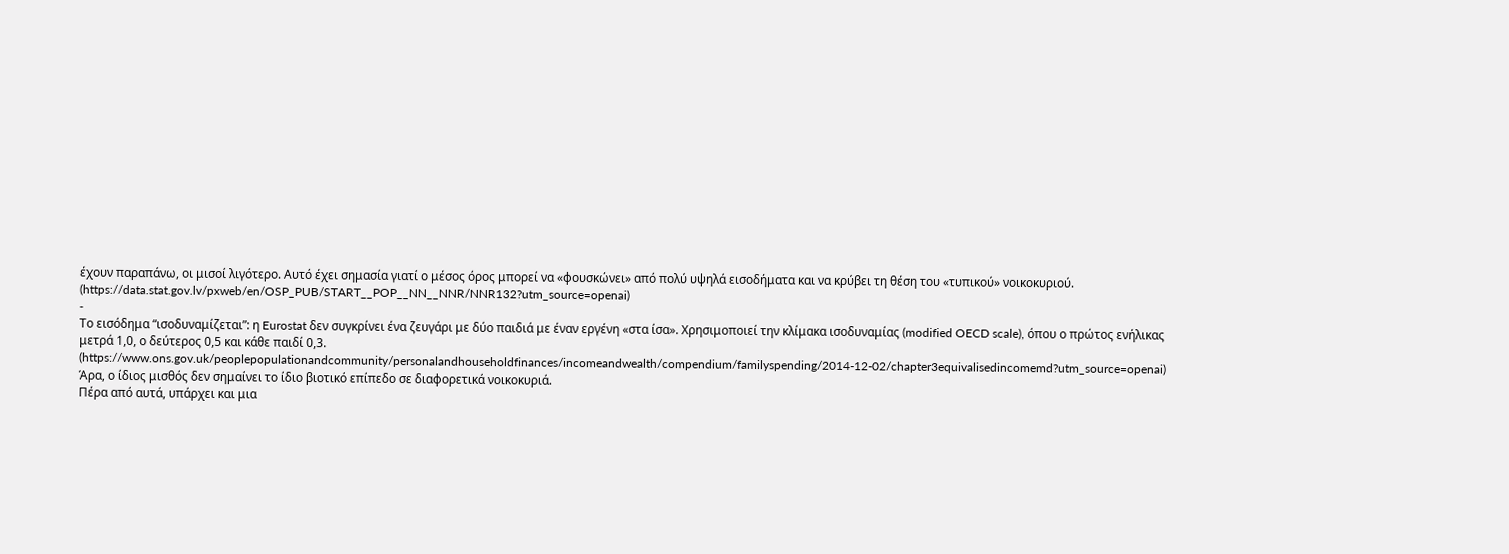έχουν παραπάνω, οι μισοί λιγότερο. Αυτό έχει σημασία γιατί ο μέσος όρος μπορεί να «φουσκώνει» από πολύ υψηλά εισοδήματα και να κρύβει τη θέση του «τυπικού» νοικοκυριού. (https://data.stat.gov.lv/pxweb/en/OSP_PUB/START__POP__NN__NNR/NNR132?utm_source=openai)
-
Το εισόδημα “ισοδυναμίζεται”: η Eurostat δεν συγκρίνει ένα ζευγάρι με δύο παιδιά με έναν εργένη «στα ίσα». Χρησιμοποιεί την κλίμακα ισοδυναμίας (modified OECD scale), όπου ο πρώτος ενήλικας μετρά 1,0, ο δεύτερος 0,5 και κάθε παιδί 0,3. (https://www.ons.gov.uk/peoplepopulationandcommunity/personalandhouseholdfinances/incomeandwealth/compendium/familyspending/2014-12-02/chapter3equivalisedincomemd?utm_source=openai) Άρα, ο ίδιος μισθός δεν σημαίνει το ίδιο βιοτικό επίπεδο σε διαφορετικά νοικοκυριά.
Πέρα από αυτά, υπάρχει και μια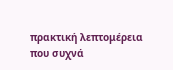πρακτική λεπτομέρεια που συχνά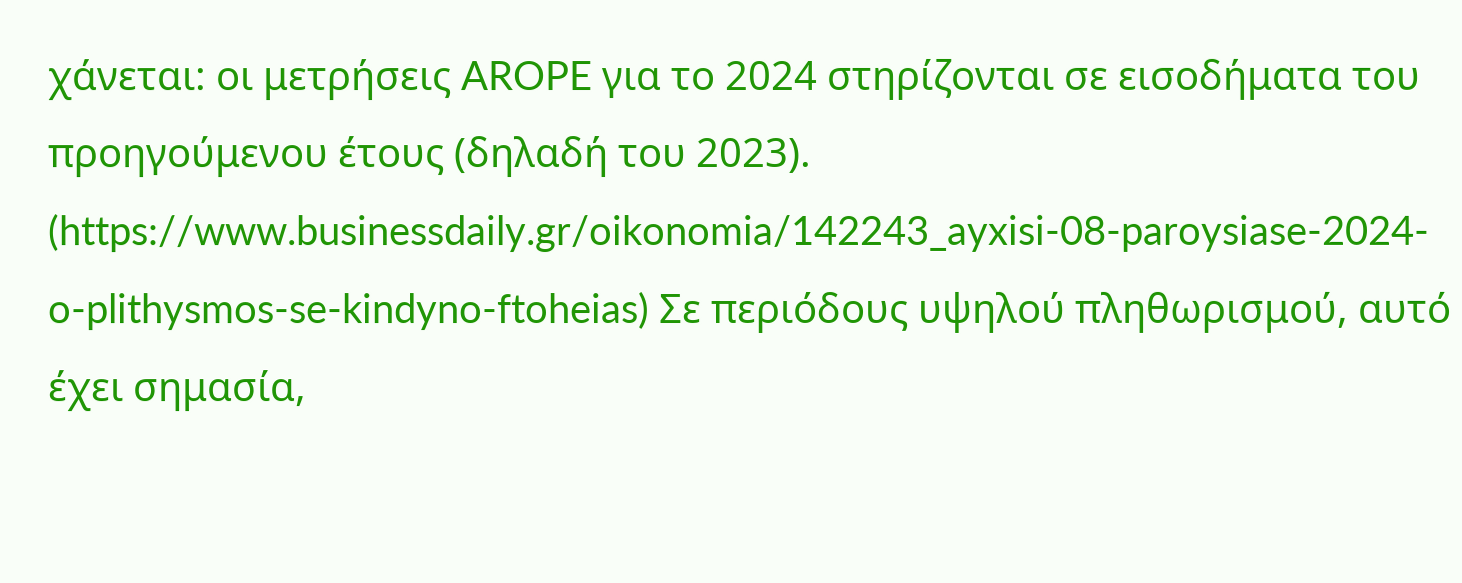χάνεται: οι μετρήσεις AROPE για το 2024 στηρίζονται σε εισοδήματα του προηγούμενου έτους (δηλαδή του 2023). (https://www.businessdaily.gr/oikonomia/142243_ayxisi-08-paroysiase-2024-o-plithysmos-se-kindyno-ftoheias) Σε περιόδους υψηλού πληθωρισμού, αυτό έχει σημασία,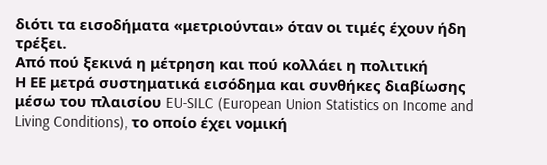διότι τα εισοδήματα «μετριούνται» όταν οι τιμές έχουν ήδη τρέξει.
Από πού ξεκινά η μέτρηση και πού κολλάει η πολιτική
Η ΕΕ μετρά συστηματικά εισόδημα και συνθήκες διαβίωσης μέσω του πλαισίου EU‑SILC (European Union Statistics on Income and Living Conditions), το οποίο έχει νομική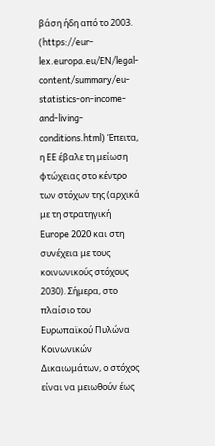βάση ήδη από το 2003. (https://eur-lex.europa.eu/EN/legal-content/summary/eu-statistics-on-income-and-living-conditions.html) Έπειτα, η ΕΕ έβαλε τη μείωση φτώχειας στο κέντρο των στόχων της (αρχικά με τη στρατηγική Europe 2020 και στη συνέχεια με τους κοινωνικούς στόχους 2030). Σήμερα, στο πλαίσιο του Ευρωπαϊκού Πυλώνα Κοινωνικών Δικαιωμάτων, ο στόχος είναι να μειωθούν έως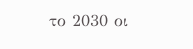το 2030 οι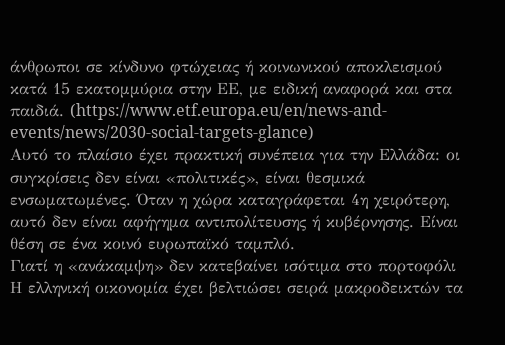άνθρωποι σε κίνδυνο φτώχειας ή κοινωνικού αποκλεισμού κατά 15 εκατομμύρια στην ΕΕ, με ειδική αναφορά και στα παιδιά. (https://www.etf.europa.eu/en/news-and-events/news/2030-social-targets-glance)
Αυτό το πλαίσιο έχει πρακτική συνέπεια για την Ελλάδα: οι συγκρίσεις δεν είναι «πολιτικές», είναι θεσμικά ενσωματωμένες. Όταν η χώρα καταγράφεται 4η χειρότερη, αυτό δεν είναι αφήγημα αντιπολίτευσης ή κυβέρνησης. Είναι θέση σε ένα κοινό ευρωπαϊκό ταμπλό.
Γιατί η «ανάκαμψη» δεν κατεβαίνει ισότιμα στο πορτοφόλι
Η ελληνική οικονομία έχει βελτιώσει σειρά μακροδεικτών τα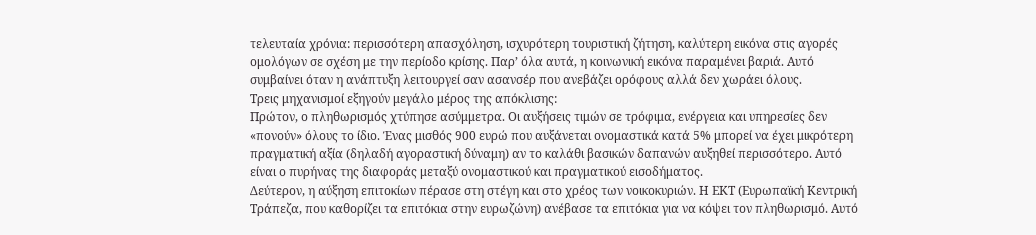τελευταία χρόνια: περισσότερη απασχόληση, ισχυρότερη τουριστική ζήτηση, καλύτερη εικόνα στις αγορές ομολόγων σε σχέση με την περίοδο κρίσης. Παρ’ όλα αυτά, η κοινωνική εικόνα παραμένει βαριά. Αυτό συμβαίνει όταν η ανάπτυξη λειτουργεί σαν ασανσέρ που ανεβάζει ορόφους αλλά δεν χωράει όλους.
Τρεις μηχανισμοί εξηγούν μεγάλο μέρος της απόκλισης:
Πρώτον, ο πληθωρισμός χτύπησε ασύμμετρα. Οι αυξήσεις τιμών σε τρόφιμα, ενέργεια και υπηρεσίες δεν «πονούν» όλους το ίδιο. Ένας μισθός 900 ευρώ που αυξάνεται ονομαστικά κατά 5% μπορεί να έχει μικρότερη πραγματική αξία (δηλαδή αγοραστική δύναμη) αν το καλάθι βασικών δαπανών αυξηθεί περισσότερο. Αυτό είναι ο πυρήνας της διαφοράς μεταξύ ονομαστικού και πραγματικού εισοδήματος.
Δεύτερον, η αύξηση επιτοκίων πέρασε στη στέγη και στο χρέος των νοικοκυριών. Η ΕΚΤ (Ευρωπαϊκή Κεντρική Τράπεζα, που καθορίζει τα επιτόκια στην ευρωζώνη) ανέβασε τα επιτόκια για να κόψει τον πληθωρισμό. Αυτό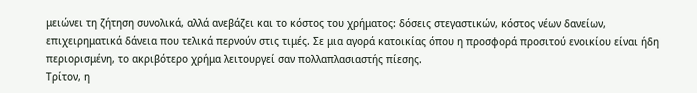μειώνει τη ζήτηση συνολικά, αλλά ανεβάζει και το κόστος του χρήματος: δόσεις στεγαστικών, κόστος νέων δανείων, επιχειρηματικά δάνεια που τελικά περνούν στις τιμές. Σε μια αγορά κατοικίας όπου η προσφορά προσιτού ενοικίου είναι ήδη περιορισμένη, το ακριβότερο χρήμα λειτουργεί σαν πολλαπλασιαστής πίεσης.
Τρίτον, η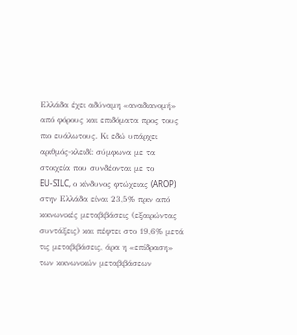Ελλάδα έχει αδύναμη «αναδιανομή» από φόρους και επιδόματα προς τους πιο ευάλωτους. Κι εδώ υπάρχει αριθμός-κλειδί: σύμφωνα με τα στοιχεία που συνδέονται με το EU‑SILC, ο κίνδυνος φτώχειας (AROP) στην Ελλάδα είναι 23,5% πριν από κοινωνικές μεταβιβάσεις (εξαιρώντας συντάξεις) και πέφτει στο 19,6% μετά τις μεταβιβάσεις, άρα η «επίδραση» των κοινωνικών μεταβιβάσεων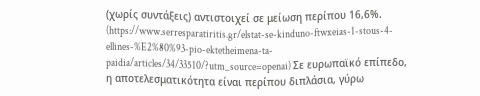(χωρίς συντάξεις) αντιστοιχεί σε μείωση περίπου 16,6%. (https://www.serresparatiritis.gr/elstat-se-kinduno-ftwxeias-1-stous-4-ellines-%E2%80%93-pio-ektetheimena-ta-paidia/articles/34/33510/?utm_source=openai) Σε ευρωπαϊκό επίπεδο, η αποτελεσματικότητα είναι περίπου διπλάσια, γύρω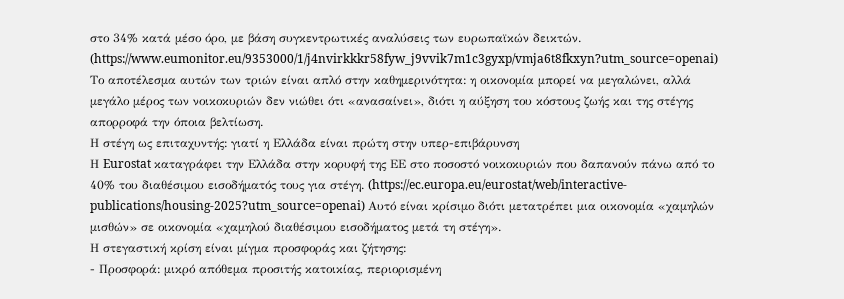στο 34% κατά μέσο όρο, με βάση συγκεντρωτικές αναλύσεις των ευρωπαϊκών δεικτών. (https://www.eumonitor.eu/9353000/1/j4nvirkkkr58fyw_j9vvik7m1c3gyxp/vmja6t8fkxyn?utm_source=openai)
Το αποτέλεσμα αυτών των τριών είναι απλό στην καθημερινότητα: η οικονομία μπορεί να μεγαλώνει, αλλά μεγάλο μέρος των νοικοκυριών δεν νιώθει ότι «ανασαίνει», διότι η αύξηση του κόστους ζωής και της στέγης απορροφά την όποια βελτίωση.
Η στέγη ως επιταχυντής: γιατί η Ελλάδα είναι πρώτη στην υπερ-επιβάρυνση
Η Eurostat καταγράφει την Ελλάδα στην κορυφή της ΕΕ στο ποσοστό νοικοκυριών που δαπανούν πάνω από το 40% του διαθέσιμου εισοδήματός τους για στέγη. (https://ec.europa.eu/eurostat/web/interactive-publications/housing-2025?utm_source=openai) Αυτό είναι κρίσιμο διότι μετατρέπει μια οικονομία «χαμηλών μισθών» σε οικονομία «χαμηλού διαθέσιμου εισοδήματος μετά τη στέγη».
Η στεγαστική κρίση είναι μίγμα προσφοράς και ζήτησης:
- Προσφορά: μικρό απόθεμα προσιτής κατοικίας, περιορισμένη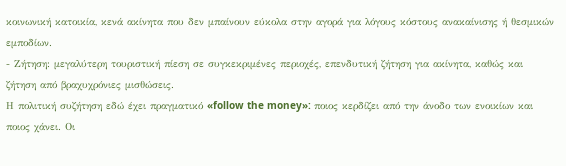κοινωνική κατοικία, κενά ακίνητα που δεν μπαίνουν εύκολα στην αγορά για λόγους κόστους ανακαίνισης ή θεσμικών εμποδίων.
- Ζήτηση: μεγαλύτερη τουριστική πίεση σε συγκεκριμένες περιοχές, επενδυτική ζήτηση για ακίνητα, καθώς και ζήτηση από βραχυχρόνιες μισθώσεις.
Η πολιτική συζήτηση εδώ έχει πραγματικό «follow the money»: ποιος κερδίζει από την άνοδο των ενοικίων και ποιος χάνει. Οι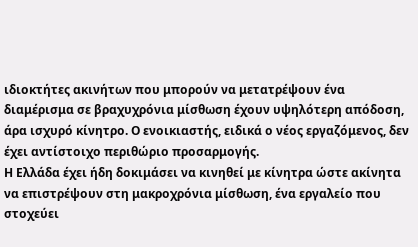ιδιοκτήτες ακινήτων που μπορούν να μετατρέψουν ένα διαμέρισμα σε βραχυχρόνια μίσθωση έχουν υψηλότερη απόδοση, άρα ισχυρό κίνητρο. Ο ενοικιαστής, ειδικά ο νέος εργαζόμενος, δεν έχει αντίστοιχο περιθώριο προσαρμογής.
Η Ελλάδα έχει ήδη δοκιμάσει να κινηθεί με κίνητρα ώστε ακίνητα να επιστρέψουν στη μακροχρόνια μίσθωση, ένα εργαλείο που στοχεύει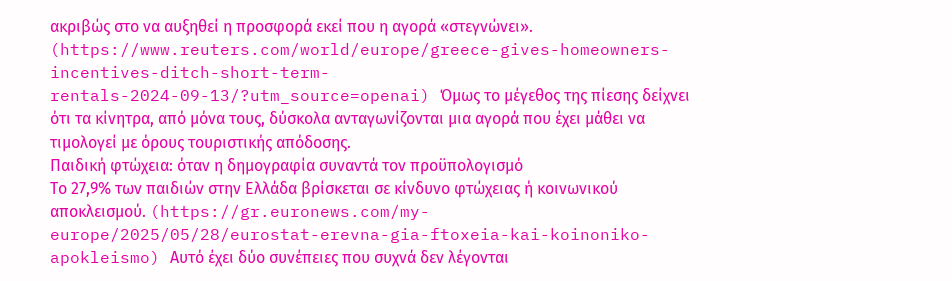ακριβώς στο να αυξηθεί η προσφορά εκεί που η αγορά «στεγνώνει». (https://www.reuters.com/world/europe/greece-gives-homeowners-incentives-ditch-short-term-rentals-2024-09-13/?utm_source=openai) Όμως το μέγεθος της πίεσης δείχνει ότι τα κίνητρα, από μόνα τους, δύσκολα ανταγωνίζονται μια αγορά που έχει μάθει να τιμολογεί με όρους τουριστικής απόδοσης.
Παιδική φτώχεια: όταν η δημογραφία συναντά τον προϋπολογισμό
Το 27,9% των παιδιών στην Ελλάδα βρίσκεται σε κίνδυνο φτώχειας ή κοινωνικού αποκλεισμού. (https://gr.euronews.com/my-europe/2025/05/28/eurostat-erevna-gia-ftoxeia-kai-koinoniko-apokleismo) Αυτό έχει δύο συνέπειες που συχνά δεν λέγονται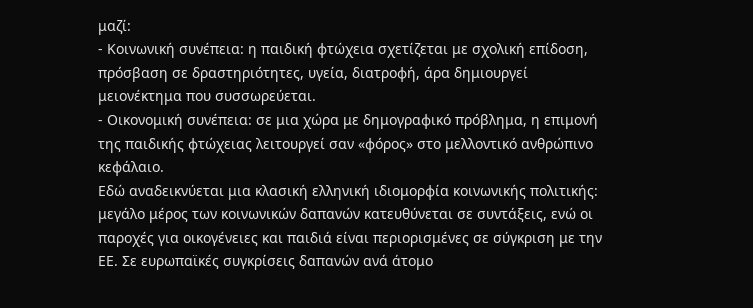μαζί:
- Κοινωνική συνέπεια: η παιδική φτώχεια σχετίζεται με σχολική επίδοση, πρόσβαση σε δραστηριότητες, υγεία, διατροφή, άρα δημιουργεί μειονέκτημα που συσσωρεύεται.
- Οικονομική συνέπεια: σε μια χώρα με δημογραφικό πρόβλημα, η επιμονή της παιδικής φτώχειας λειτουργεί σαν «φόρος» στο μελλοντικό ανθρώπινο κεφάλαιο.
Εδώ αναδεικνύεται μια κλασική ελληνική ιδιομορφία κοινωνικής πολιτικής: μεγάλο μέρος των κοινωνικών δαπανών κατευθύνεται σε συντάξεις, ενώ οι παροχές για οικογένειες και παιδιά είναι περιορισμένες σε σύγκριση με την ΕΕ. Σε ευρωπαϊκές συγκρίσεις δαπανών ανά άτομο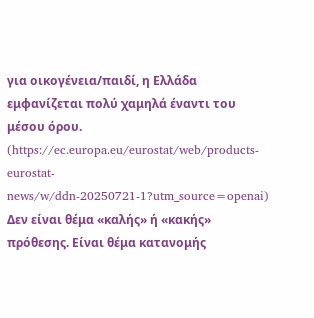για οικογένεια/παιδί, η Ελλάδα εμφανίζεται πολύ χαμηλά έναντι του μέσου όρου. (https://ec.europa.eu/eurostat/web/products-eurostat-news/w/ddn-20250721-1?utm_source=openai) Δεν είναι θέμα «καλής» ή «κακής» πρόθεσης. Είναι θέμα κατανομής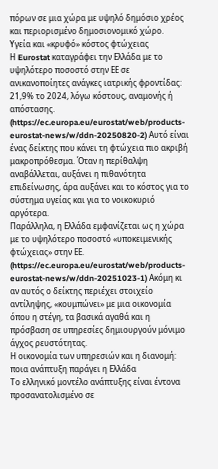πόρων σε μια χώρα με υψηλό δημόσιο χρέος και περιορισμένο δημοσιονομικό χώρο.
Υγεία και «κρυφό» κόστος φτώχειας
Η Eurostat καταγράφει την Ελλάδα με το υψηλότερο ποσοστό στην ΕΕ σε ανικανοποίητες ανάγκες ιατρικής φροντίδας: 21,9% το 2024, λόγω κόστους, αναμονής ή απόστασης. (https://ec.europa.eu/eurostat/web/products-eurostat-news/w/ddn-20250820-2) Αυτό είναι ένας δείκτης που κάνει τη φτώχεια πιο ακριβή μακροπρόθεσμα. Όταν η περίθαλψη αναβάλλεται, αυξάνει η πιθανότητα επιδείνωσης, άρα αυξάνει και το κόστος για το σύστημα υγείας και για το νοικοκυριό αργότερα.
Παράλληλα, η Ελλάδα εμφανίζεται ως η χώρα με το υψηλότερο ποσοστό «υποκειμενικής φτώχειας» στην ΕΕ. (https://ec.europa.eu/eurostat/web/products-eurostat-news/w/ddn-20251023-1) Ακόμη κι αν αυτός ο δείκτης περιέχει στοιχείο αντίληψης, «κουμπώνει» με μια οικονομία όπου η στέγη, τα βασικά αγαθά και η πρόσβαση σε υπηρεσίες δημιουργούν μόνιμο άγχος ρευστότητας.
Η οικονομία των υπηρεσιών και η διανομή: ποια ανάπτυξη παράγει η Ελλάδα
Το ελληνικό μοντέλο ανάπτυξης είναι έντονα προσανατολισμένο σε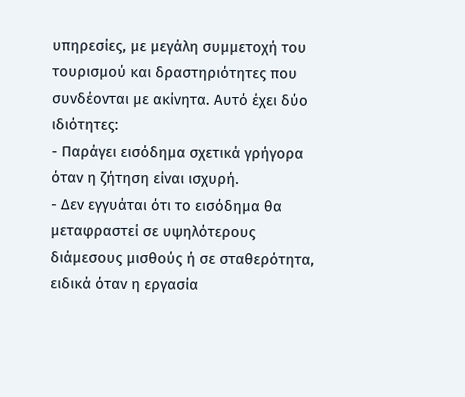υπηρεσίες, με μεγάλη συμμετοχή του τουρισμού και δραστηριότητες που συνδέονται με ακίνητα. Αυτό έχει δύο ιδιότητες:
- Παράγει εισόδημα σχετικά γρήγορα όταν η ζήτηση είναι ισχυρή.
- Δεν εγγυάται ότι το εισόδημα θα μεταφραστεί σε υψηλότερους διάμεσους μισθούς ή σε σταθερότητα, ειδικά όταν η εργασία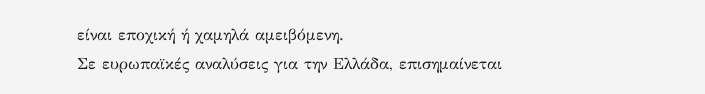είναι εποχική ή χαμηλά αμειβόμενη.
Σε ευρωπαϊκές αναλύσεις για την Ελλάδα, επισημαίνεται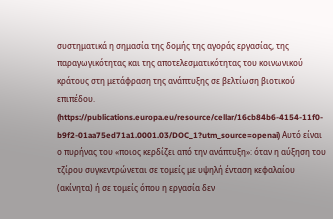συστηματικά η σημασία της δομής της αγοράς εργασίας, της παραγωγικότητας και της αποτελεσματικότητας του κοινωνικού κράτους στη μετάφραση της ανάπτυξης σε βελτίωση βιοτικού επιπέδου. (https://publications.europa.eu/resource/cellar/16cb84b6-4154-11f0-b9f2-01aa75ed71a1.0001.03/DOC_1?utm_source=openai) Αυτό είναι ο πυρήνας του «ποιος κερδίζει από την ανάπτυξη»: όταν η αύξηση του τζίρου συγκεντρώνεται σε τομείς με υψηλή ένταση κεφαλαίου (ακίνητα) ή σε τομείς όπου η εργασία δεν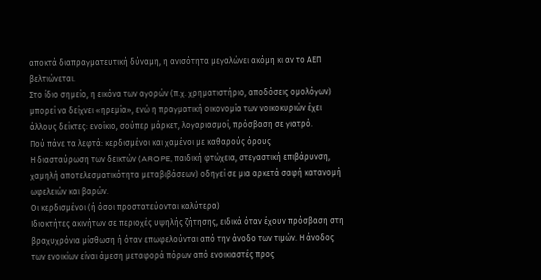αποκτά διαπραγματευτική δύναμη, η ανισότητα μεγαλώνει ακόμη κι αν το ΑΕΠ βελτιώνεται.
Στο ίδιο σημείο, η εικόνα των αγορών (π.χ. χρηματιστήριο, αποδόσεις ομολόγων) μπορεί να δείχνει «ηρεμία», ενώ η πραγματική οικονομία των νοικοκυριών έχει άλλους δείκτες: ενοίκιο, σούπερ μάρκετ, λογαριασμοί, πρόσβαση σε γιατρό.
Πού πάνε τα λεφτά: κερδισμένοι και χαμένοι με καθαρούς όρους
Η διασταύρωση των δεικτών (AROPE, παιδική φτώχεια, στεγαστική επιβάρυνση, χαμηλή αποτελεσματικότητα μεταβιβάσεων) οδηγεί σε μια αρκετά σαφή κατανομή ωφελειών και βαρών.
Οι κερδισμένοι (ή όσοι προστατεύονται καλύτερα)
Ιδιοκτήτες ακινήτων σε περιοχές υψηλής ζήτησης, ειδικά όταν έχουν πρόσβαση στη βραχυχρόνια μίσθωση ή όταν επωφελούνται από την άνοδο των τιμών. Η άνοδος των ενοικίων είναι άμεση μεταφορά πόρων από ενοικιαστές προς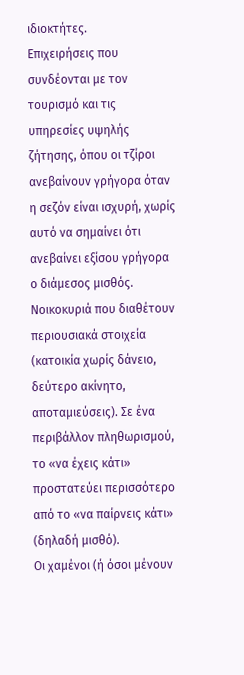ιδιοκτήτες.
Επιχειρήσεις που συνδέονται με τον τουρισμό και τις υπηρεσίες υψηλής ζήτησης, όπου οι τζίροι ανεβαίνουν γρήγορα όταν η σεζόν είναι ισχυρή, χωρίς αυτό να σημαίνει ότι ανεβαίνει εξίσου γρήγορα ο διάμεσος μισθός.
Νοικοκυριά που διαθέτουν περιουσιακά στοιχεία (κατοικία χωρίς δάνειο, δεύτερο ακίνητο, αποταμιεύσεις). Σε ένα περιβάλλον πληθωρισμού, το «να έχεις κάτι» προστατεύει περισσότερο από το «να παίρνεις κάτι» (δηλαδή μισθό).
Οι χαμένοι (ή όσοι μένουν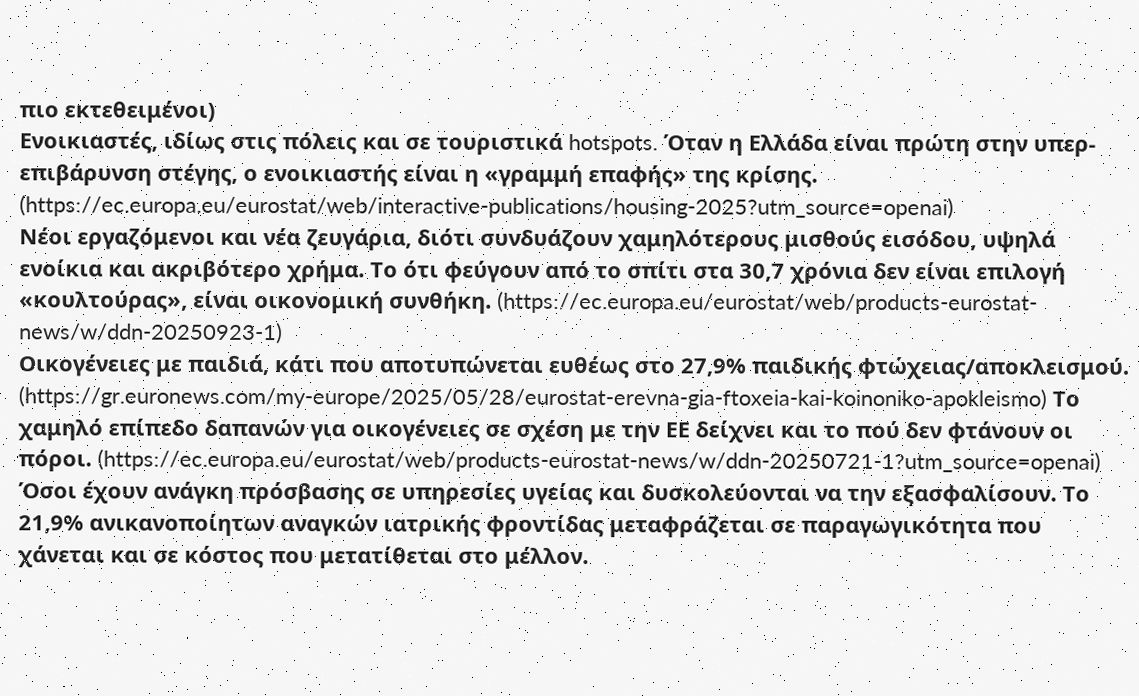πιο εκτεθειμένοι)
Ενοικιαστές, ιδίως στις πόλεις και σε τουριστικά hotspots. Όταν η Ελλάδα είναι πρώτη στην υπερ-επιβάρυνση στέγης, ο ενοικιαστής είναι η «γραμμή επαφής» της κρίσης. (https://ec.europa.eu/eurostat/web/interactive-publications/housing-2025?utm_source=openai)
Νέοι εργαζόμενοι και νέα ζευγάρια, διότι συνδυάζουν χαμηλότερους μισθούς εισόδου, υψηλά ενοίκια και ακριβότερο χρήμα. Το ότι φεύγουν από το σπίτι στα 30,7 χρόνια δεν είναι επιλογή «κουλτούρας», είναι οικονομική συνθήκη. (https://ec.europa.eu/eurostat/web/products-eurostat-news/w/ddn-20250923-1)
Οικογένειες με παιδιά, κάτι που αποτυπώνεται ευθέως στο 27,9% παιδικής φτώχειας/αποκλεισμού. (https://gr.euronews.com/my-europe/2025/05/28/eurostat-erevna-gia-ftoxeia-kai-koinoniko-apokleismo) Το χαμηλό επίπεδο δαπανών για οικογένειες σε σχέση με την ΕΕ δείχνει και το πού δεν φτάνουν οι πόροι. (https://ec.europa.eu/eurostat/web/products-eurostat-news/w/ddn-20250721-1?utm_source=openai)
Όσοι έχουν ανάγκη πρόσβασης σε υπηρεσίες υγείας και δυσκολεύονται να την εξασφαλίσουν. Το 21,9% ανικανοποίητων αναγκών ιατρικής φροντίδας μεταφράζεται σε παραγωγικότητα που χάνεται και σε κόστος που μετατίθεται στο μέλλον.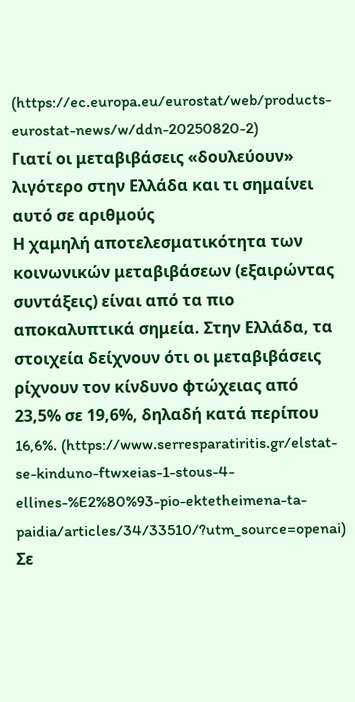(https://ec.europa.eu/eurostat/web/products-eurostat-news/w/ddn-20250820-2)
Γιατί οι μεταβιβάσεις «δουλεύουν» λιγότερο στην Ελλάδα και τι σημαίνει αυτό σε αριθμούς
Η χαμηλή αποτελεσματικότητα των κοινωνικών μεταβιβάσεων (εξαιρώντας συντάξεις) είναι από τα πιο αποκαλυπτικά σημεία. Στην Ελλάδα, τα στοιχεία δείχνουν ότι οι μεταβιβάσεις ρίχνουν τον κίνδυνο φτώχειας από 23,5% σε 19,6%, δηλαδή κατά περίπου 16,6%. (https://www.serresparatiritis.gr/elstat-se-kinduno-ftwxeias-1-stous-4-ellines-%E2%80%93-pio-ektetheimena-ta-paidia/articles/34/33510/?utm_source=openai) Σε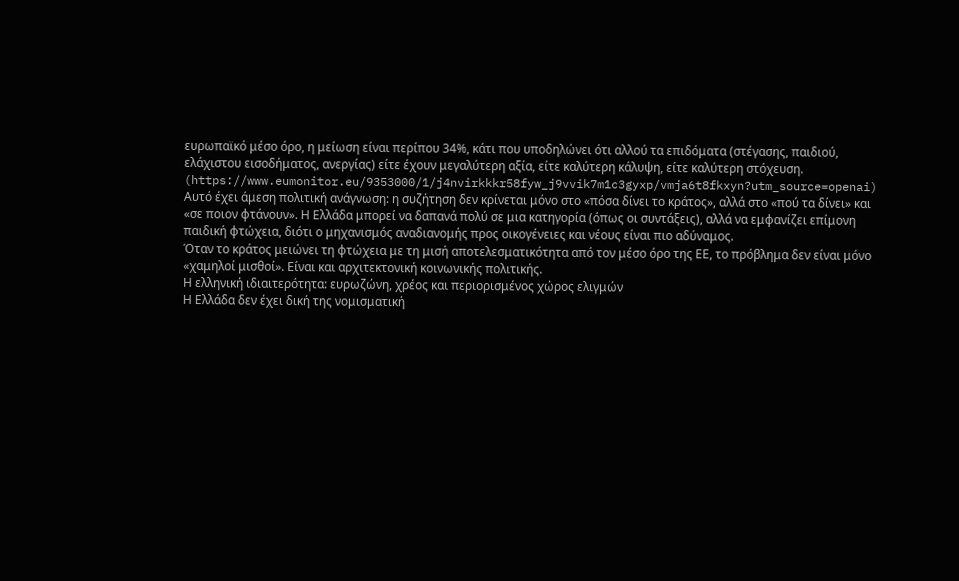ευρωπαϊκό μέσο όρο, η μείωση είναι περίπου 34%, κάτι που υποδηλώνει ότι αλλού τα επιδόματα (στέγασης, παιδιού, ελάχιστου εισοδήματος, ανεργίας) είτε έχουν μεγαλύτερη αξία, είτε καλύτερη κάλυψη, είτε καλύτερη στόχευση. (https://www.eumonitor.eu/9353000/1/j4nvirkkkr58fyw_j9vvik7m1c3gyxp/vmja6t8fkxyn?utm_source=openai)
Αυτό έχει άμεση πολιτική ανάγνωση: η συζήτηση δεν κρίνεται μόνο στο «πόσα δίνει το κράτος», αλλά στο «πού τα δίνει» και «σε ποιον φτάνουν». Η Ελλάδα μπορεί να δαπανά πολύ σε μια κατηγορία (όπως οι συντάξεις), αλλά να εμφανίζει επίμονη παιδική φτώχεια, διότι ο μηχανισμός αναδιανομής προς οικογένειες και νέους είναι πιο αδύναμος.
Όταν το κράτος μειώνει τη φτώχεια με τη μισή αποτελεσματικότητα από τον μέσο όρο της ΕΕ, το πρόβλημα δεν είναι μόνο «χαμηλοί μισθοί». Είναι και αρχιτεκτονική κοινωνικής πολιτικής.
Η ελληνική ιδιαιτερότητα: ευρωζώνη, χρέος και περιορισμένος χώρος ελιγμών
Η Ελλάδα δεν έχει δική της νομισματική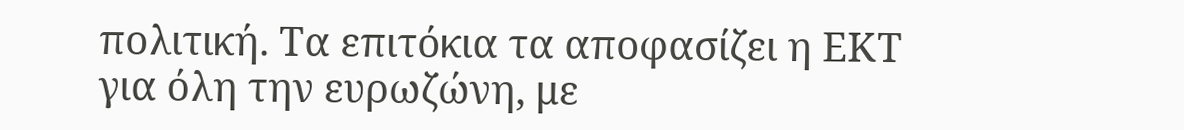πολιτική. Τα επιτόκια τα αποφασίζει η ΕΚΤ για όλη την ευρωζώνη, με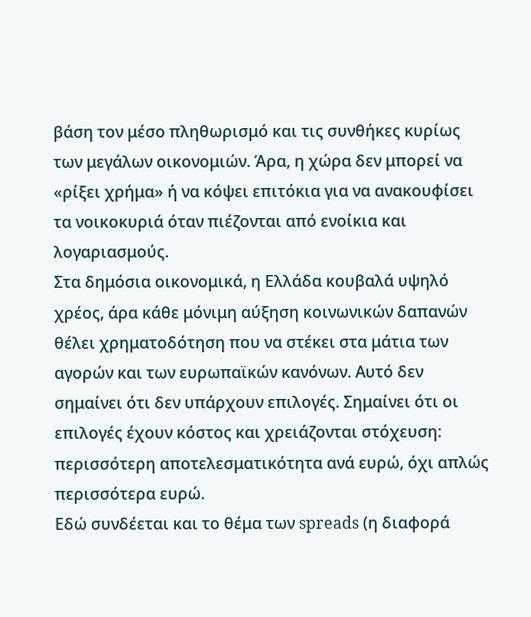βάση τον μέσο πληθωρισμό και τις συνθήκες κυρίως των μεγάλων οικονομιών. Άρα, η χώρα δεν μπορεί να «ρίξει χρήμα» ή να κόψει επιτόκια για να ανακουφίσει τα νοικοκυριά όταν πιέζονται από ενοίκια και λογαριασμούς.
Στα δημόσια οικονομικά, η Ελλάδα κουβαλά υψηλό χρέος, άρα κάθε μόνιμη αύξηση κοινωνικών δαπανών θέλει χρηματοδότηση που να στέκει στα μάτια των αγορών και των ευρωπαϊκών κανόνων. Αυτό δεν σημαίνει ότι δεν υπάρχουν επιλογές. Σημαίνει ότι οι επιλογές έχουν κόστος και χρειάζονται στόχευση: περισσότερη αποτελεσματικότητα ανά ευρώ, όχι απλώς περισσότερα ευρώ.
Εδώ συνδέεται και το θέμα των spreads (η διαφορά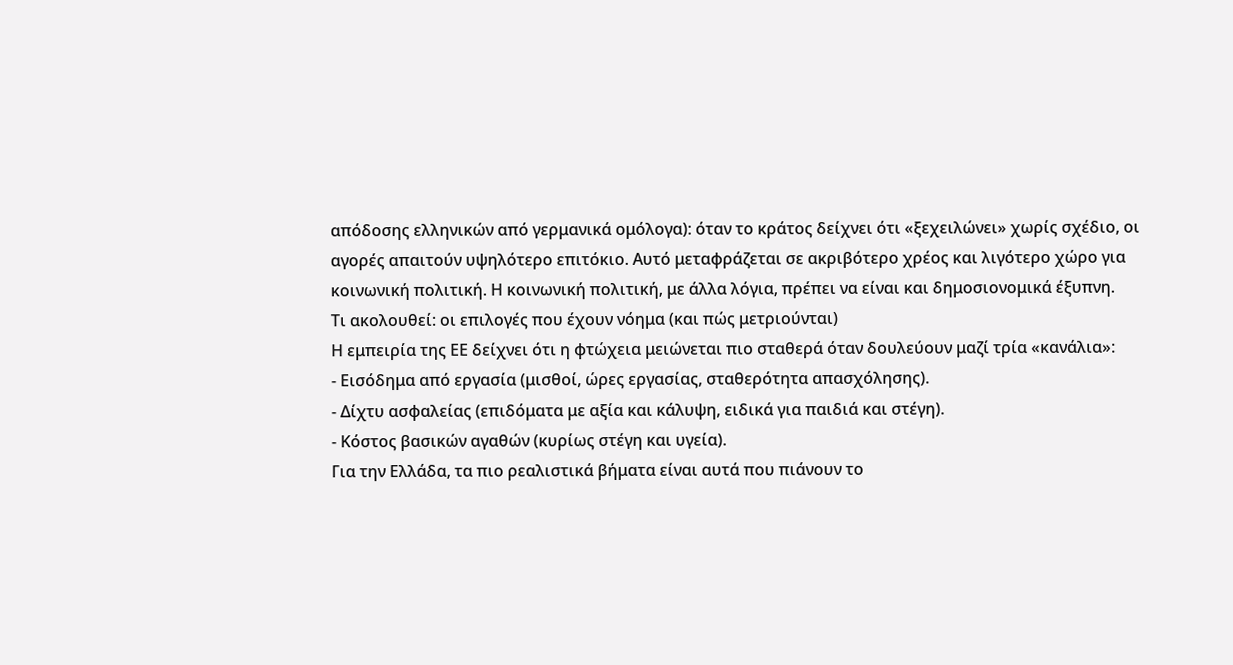απόδοσης ελληνικών από γερμανικά ομόλογα): όταν το κράτος δείχνει ότι «ξεχειλώνει» χωρίς σχέδιο, οι αγορές απαιτούν υψηλότερο επιτόκιο. Αυτό μεταφράζεται σε ακριβότερο χρέος και λιγότερο χώρο για κοινωνική πολιτική. Η κοινωνική πολιτική, με άλλα λόγια, πρέπει να είναι και δημοσιονομικά έξυπνη.
Τι ακολουθεί: οι επιλογές που έχουν νόημα (και πώς μετριούνται)
Η εμπειρία της ΕΕ δείχνει ότι η φτώχεια μειώνεται πιο σταθερά όταν δουλεύουν μαζί τρία «κανάλια»:
- Εισόδημα από εργασία (μισθοί, ώρες εργασίας, σταθερότητα απασχόλησης).
- Δίχτυ ασφαλείας (επιδόματα με αξία και κάλυψη, ειδικά για παιδιά και στέγη).
- Κόστος βασικών αγαθών (κυρίως στέγη και υγεία).
Για την Ελλάδα, τα πιο ρεαλιστικά βήματα είναι αυτά που πιάνουν το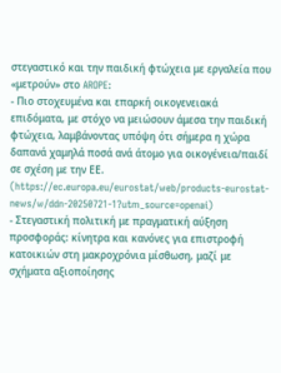στεγαστικό και την παιδική φτώχεια με εργαλεία που «μετρούν» στο AROPE:
- Πιο στοχευμένα και επαρκή οικογενειακά επιδόματα, με στόχο να μειώσουν άμεσα την παιδική φτώχεια, λαμβάνοντας υπόψη ότι σήμερα η χώρα δαπανά χαμηλά ποσά ανά άτομο για οικογένεια/παιδί σε σχέση με την ΕΕ. (https://ec.europa.eu/eurostat/web/products-eurostat-news/w/ddn-20250721-1?utm_source=openai)
- Στεγαστική πολιτική με πραγματική αύξηση προσφοράς: κίνητρα και κανόνες για επιστροφή κατοικιών στη μακροχρόνια μίσθωση, μαζί με σχήματα αξιοποίησης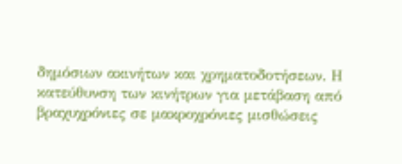δημόσιων ακινήτων και χρηματοδοτήσεων. Η κατεύθυνση των κινήτρων για μετάβαση από βραχυχρόνιες σε μακροχρόνιες μισθώσεις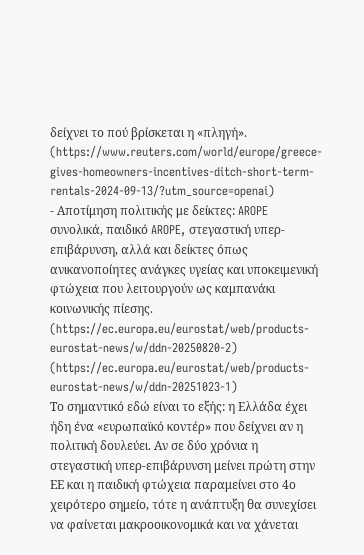δείχνει το πού βρίσκεται η «πληγή». (https://www.reuters.com/world/europe/greece-gives-homeowners-incentives-ditch-short-term-rentals-2024-09-13/?utm_source=openai)
- Αποτίμηση πολιτικής με δείκτες: AROPE συνολικά, παιδικό AROPE, στεγαστική υπερ-επιβάρυνση, αλλά και δείκτες όπως ανικανοποίητες ανάγκες υγείας και υποκειμενική φτώχεια που λειτουργούν ως καμπανάκι κοινωνικής πίεσης. (https://ec.europa.eu/eurostat/web/products-eurostat-news/w/ddn-20250820-2) (https://ec.europa.eu/eurostat/web/products-eurostat-news/w/ddn-20251023-1)
Το σημαντικό εδώ είναι το εξής: η Ελλάδα έχει ήδη ένα «ευρωπαϊκό κοντέρ» που δείχνει αν η πολιτική δουλεύει. Αν σε δύο χρόνια η στεγαστική υπερ-επιβάρυνση μείνει πρώτη στην ΕΕ και η παιδική φτώχεια παραμείνει στο 4ο χειρότερο σημείο, τότε η ανάπτυξη θα συνεχίσει να φαίνεται μακροοικονομικά και να χάνεται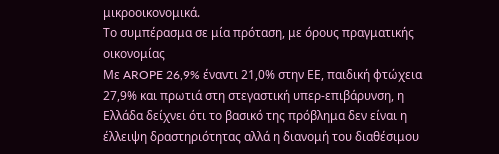μικροοικονομικά.
Το συμπέρασμα σε μία πρόταση, με όρους πραγματικής οικονομίας
Με AROPE 26,9% έναντι 21,0% στην ΕΕ, παιδική φτώχεια 27,9% και πρωτιά στη στεγαστική υπερ-επιβάρυνση, η Ελλάδα δείχνει ότι το βασικό της πρόβλημα δεν είναι η έλλειψη δραστηριότητας αλλά η διανομή του διαθέσιμου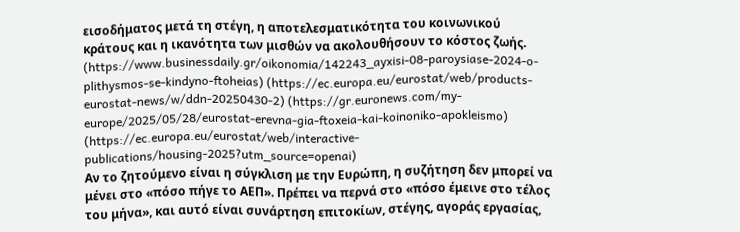εισοδήματος μετά τη στέγη, η αποτελεσματικότητα του κοινωνικού κράτους και η ικανότητα των μισθών να ακολουθήσουν το κόστος ζωής. (https://www.businessdaily.gr/oikonomia/142243_ayxisi-08-paroysiase-2024-o-plithysmos-se-kindyno-ftoheias) (https://ec.europa.eu/eurostat/web/products-eurostat-news/w/ddn-20250430-2) (https://gr.euronews.com/my-europe/2025/05/28/eurostat-erevna-gia-ftoxeia-kai-koinoniko-apokleismo) (https://ec.europa.eu/eurostat/web/interactive-publications/housing-2025?utm_source=openai)
Αν το ζητούμενο είναι η σύγκλιση με την Ευρώπη, η συζήτηση δεν μπορεί να μένει στο «πόσο πήγε το ΑΕΠ». Πρέπει να περνά στο «πόσο έμεινε στο τέλος του μήνα», και αυτό είναι συνάρτηση επιτοκίων, στέγης, αγοράς εργασίας,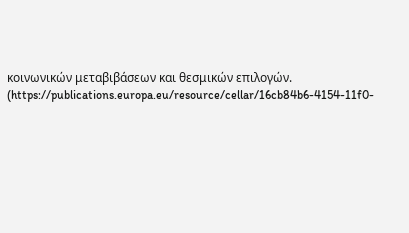κοινωνικών μεταβιβάσεων και θεσμικών επιλογών. (https://publications.europa.eu/resource/cellar/16cb84b6-4154-11f0-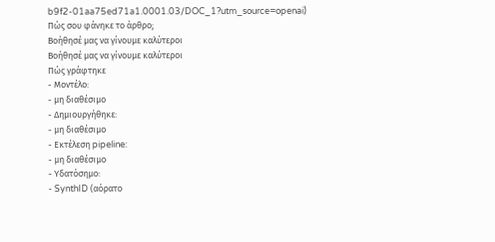b9f2-01aa75ed71a1.0001.03/DOC_1?utm_source=openai)
Πώς σου φάνηκε το άρθρο;
Βοήθησέ μας να γίνουμε καλύτεροι
Βοήθησέ μας να γίνουμε καλύτεροι
Πώς γράφτηκε
- Μοντέλο:
- μη διαθέσιμο
- Δημιουργήθηκε:
- μη διαθέσιμο
- Εκτέλεση pipeline:
- μη διαθέσιμο
- Υδατόσημο:
- SynthID (αόρατο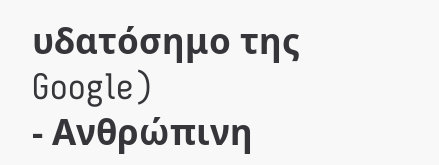υδατόσημο της Google)
- Ανθρώπινη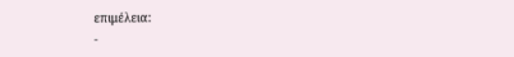επιμέλεια:
-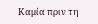Καμία πριν τη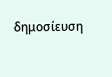δημοσίευση